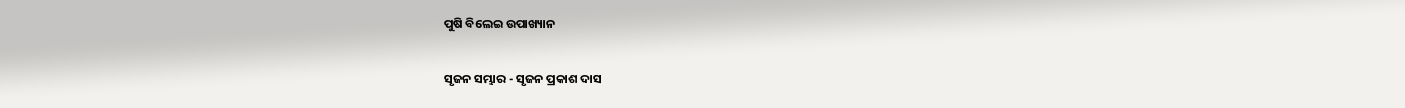ପୁଷି ବିଲେଇ ଉପାଖ୍ୟାନ

ସୃଜନ ସମ୍ଭାର - ସୃଜନ ପ୍ରକାଶ ଦାସ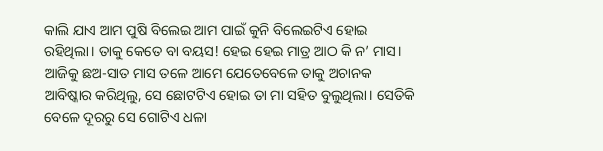କାଲି ଯାଏ ଆମ ପୁଷି ବିଲେଇ ଆମ ପାଇଁ କୁନି ବିଲେଇଟିଏ ହୋଇ ରହିଥିଲା। ତାକୁ କେତେ ବା ବୟସ! ହେଇ ହେଇ ମାତ୍ର ଆଠ କି ନ’ ମାସ। ଆଜିକୁ ଛଅ-ସାତ ମାସ ତଳେ ଆମେ ଯେତେବେଳେ ତାକୁ ଅଚାନକ ଆବିଷ୍କାର କରିଥିଲୁ, ସେ ଛୋଟଟିଏ ହୋଇ ତା ମା ସହିତ ବୁଲୁଥିଲା। ସେତିକି ବେଳେ ଦୂରରୁ ସେ ଗୋଟିଏ ଧଳା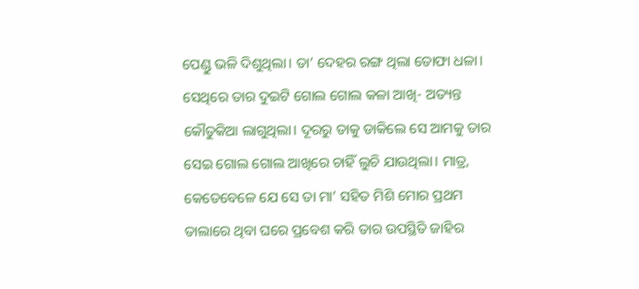ପେଣ୍ଡୁ ଭଳି ଦିଶୁଥିଲା। ତା’ ଦେହର ରଙ୍ଗ ଥିଲା ତୋଫା ଧଳା। ସେଥିରେ ତାର ଦୁଇଟି ଗୋଲ ଗୋଲ କଳା ଆଖି- ଅତ୍ୟନ୍ତ କୌତୁକିଆ ଲାଗୁଥିଲା। ଦୂରରୁ ତାକୁ ଡାକିଲେ ସେ ଆମକୁ ତାର ସେଇ ଗୋଲ ଗୋଲ ଆଖିରେ ଚାହିଁ ଲୁଚି ଯାଉଥିଲା। ମାତ୍ର, କେତେବେଳେ ଯେ ସେ ତା ମା’ ସହିତ ମିଶି ମୋର ପ୍ରଥମ ତାଲାରେ ଥିବା ଘରେ ପ୍ରବେଶ କରି ତାର ଉପସ୍ଥିତି ଜାହିର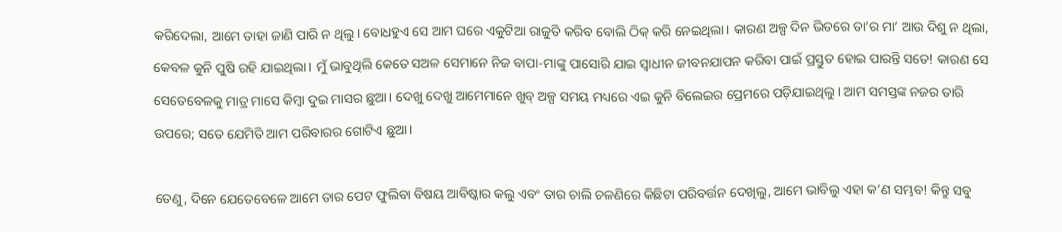କରିଦେଲା, ଆମେ ତାହା ଜାଣି ପାରି ନ ଥିଲୁ। ବୋଧହୁଏ ସେ ଆମ ଘରେ ଏକୁଟିଆ ରାଜୁତି କରିବ ବୋଲି ଠିକ୍‌ କରି ନେଇଥିଲା। କାରଣ ଅଳ୍ପ ଦିନ ଭିତରେ ତା’ର ମା’ ଆଉ ଦିଶୁ ନ ଥିଲା, କେବଳ କୁନି ପୁଷି ରହି ଯାଇଥିଲା। ମୁଁ ଭାବୁଥିଲି କେତେ ସଅଳ ସେମାନେ ନିଜ ବାପା-ମାଙ୍କୁ ପାସୋରି ଯାଇ ସ୍ୱାଧୀନ ଜୀବନଯାପନ କରିବା ପାଇଁ ପ୍ରସ୍ତୁତ ହୋଇ ପାରନ୍ତି ସତେ! କାରଣ ସେ ସେତେବେଳକୁ ମାତ୍ର ମାସେ କିମ୍ବା ଦୁଇ ମାସର ଛୁଆ। ଦେଖୁ ଦେଖୁ ଆମେମାନେ ଖୁବ୍‌ ଅଳ୍ପ ସମୟ ମଧ୍ୟରେ ଏଇ କୁନି ବିଲେଇର ପ୍ରେମରେ ପଡ଼ିଯାଇଥିଲୁ। ଆମ ସମସ୍ତଙ୍କ ନଜର ତାରି ଉପରେ; ସତେ ଯେମିତି ଆମ ପରିବାରର ଗୋଟିଏ ଛୁଆ।

ତେଣୁ, ଦିନେ ଯେତେବେଳେ ଆମେ ତାର ପେଟ ଫୁଲିବା ବିଷୟ ଆବିଷ୍କାର କଲୁ ଏବଂ ତାର ଚାଲି ଚଳଣିରେ କିଛିଟା ପରିବର୍ତ୍ତନ ଦେଖିଲୁ, ଆମେ ଭାବିଲୁ ଏହା କ’ଣ ସମ୍ଭବ! କିନ୍ତୁ ସବୁ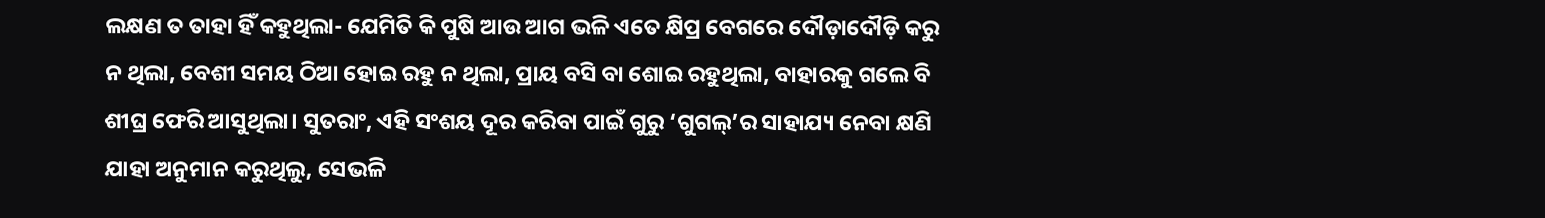ଲକ୍ଷଣ ତ ତାହା ହିଁ କହୁଥିଲା- ଯେମିତି କି ପୁଷି ଆଉ ଆଗ ଭଳି ଏତେ କ୍ଷିପ୍ର ବେଗରେ ଦୌଡ଼ାଦୌଡ଼ି କରୁ ନ ଥିଲା, ବେଶୀ ସମୟ ଠିଆ ହୋଇ ରହୁ ନ ଥିଲା, ପ୍ରାୟ ବସି ବା ଶୋଇ ରହୁଥିଲା, ବାହାରକୁ ଗଲେ ବି ଶୀଘ୍ର ଫେରି ଆସୁଥିଲା‌। ସୁତରାଂ, ଏହି ସଂଶୟ ଦୂର କରିବା ପାଇଁ ଗୁରୁ ‘ଗୁଗଲ୍‌’ର ସାହାଯ୍ୟ ନେବା କ୍ଷଣି ଯାହା ଅନୁମାନ କରୁଥିଲୁ, ସେଭଳି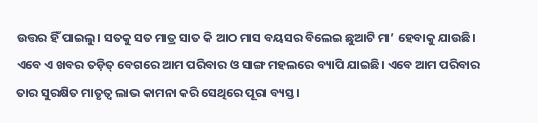ଉତ୍ତର ହିଁ ପାଇଲୁ। ସତକୁ ସତ ମାତ୍ର ସାତ କି ଆଠ ମାସ ବୟସର ବିଲେଇ ଛୁଆଟି ମା’ ହେବାକୁ ଯାଉଛି। ଏବେ ଏ ଖବର ତଡ଼ିତ୍‌ ବେଗରେ ଆମ ପରିବାର ଓ ସାଙ୍ଗ ମହଲରେ ବ୍ୟାପି ଯାଇଛି। ଏବେ ଆମ ପରିବାର ତାର ସୁରକ୍ଷିତ ମାତୃତ୍ବ ଲାଭ କାମନା କରି ସେଥିରେ ପୂରା ବ୍ୟସ୍ତ।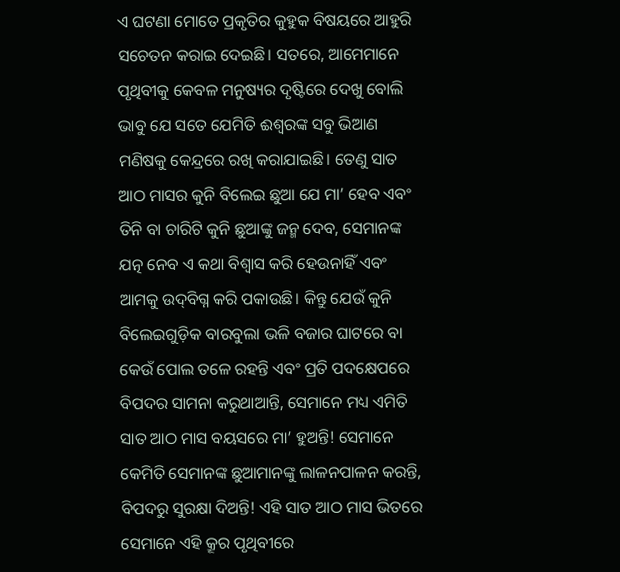ଏ ଘଟଣା ମୋତେ ପ୍ରକୃତିର କୁହୁକ ବିଷୟରେ ଆହୁରି ସଚେତନ କରାଇ‌ ଦେଇଛି। ସତରେ, ଆମେମାନେ ପୃଥିବୀକୁ କେବଳ ମନୁଷ୍ୟର ଦୃଷ୍ଟିରେ ଦେଖୁ ବୋଲି ଭାବୁ ଯେ ସତେ ଯେମିତି ଈଶ୍ବରଙ୍କ ସବୁ ଭିଆଣ ମଣିଷକୁ କେନ୍ଦ୍ରରେ ରଖି କରାଯାଇଛି। ତେଣୁ ସାତ ଆଠ ମାସର କୁନି ବିଲେଇ ଛୁଆ ଯେ ମା’ ହେବ ଏବଂ ତିନି ବା ଚାରିଟି କୁନି ଛୁଆଙ୍କୁ ଜନ୍ମ ଦେବ, ସେମାନଙ୍କ ଯତ୍ନ ନେବ ଏ କଥା ବିଶ୍ବାସ କରି ହେଉନାହିଁ ଏବଂ ଆମକୁ ଉଦ୍‌ବିଗ୍ନ କରି ପକାଉଛି। କିନ୍ତୁ ଯେଉଁ କୁନି ବିଲେଇଗୁଡ଼ିକ ବାରବୁଲା ଭଳି ବଜାର ଘାଟରେ ବା କେଉଁ ପୋଲ ତଳେ ରହନ୍ତି ଏବଂ ପ୍ରତି ପଦକ୍ଷେପରେ ବିପଦର ସାମନା କରୁଥାଆନ୍ତି, ସେମାନେ ମଧ୍ୟ ଏମିତି ସାତ ଆଠ ମାସ ବୟସରେ ମା’ ହୁଅନ୍ତି! ସେମାନେ କେମିତି ସେମାନଙ୍କ ଛୁଆମାନଙ୍କୁ ଲାଳନପାଳନ କରନ୍ତି, ବିପଦରୁ ସୁରକ୍ଷା ଦିଅନ୍ତି! ଏହି ସାତ ଆଠ ମାସ ଭିତରେ ସେମାନେ ଏହି କ୍ରୂର ପୃଥିବୀରେ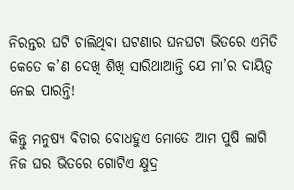ନିରନ୍ତର ଘଟି ଚାଲିଥିବା ଘଟଣାର ଘନଘଟା ଭିତରେ ଏମିତି କେତେ କ’ଣ ଦେଖି ଶିଖି ସାରିଥାଆନ୍ତି ଯେ ମା’ର ଦାୟିତ୍ବ ନେଇ ପାରନ୍ତି!

କିନ୍ତୁ ମନୁଷ୍ୟ ବିଚାର ବୋଧହୁଏ ମୋତେ ଆମ ପୁଷି ଲାଗି ନିଜ ଘର ଭିତରେ ଗୋଟିଏ କ୍ଷୁଦ୍ର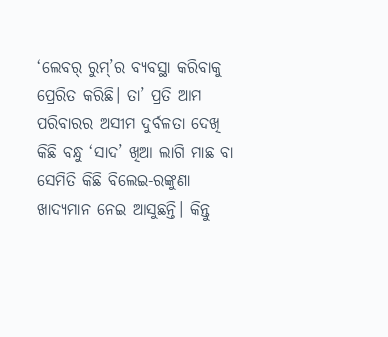‘ଲେବର୍‌ ରୁମ୍’ର ବ୍ୟବସ୍ଥା କରିବାକୁ ପ୍ରେରିତ କରିଛି। ତା’ ପ୍ରତି ଆମ ପରିବାରର ଅସୀମ ଦୁର୍ବଳତା ଦେଖି କିଛି ବନ୍ଧୁ ‘ସାଦ’ ଖିଆ ଲାଗି ମାଛ ବା ସେମିତି କିଛି ବିଲେଇ-ରଙ୍କୁଣା ଖାଦ୍ୟମାନ ନେଇ ଆସୁଛନ୍ତି। କିନ୍ତୁ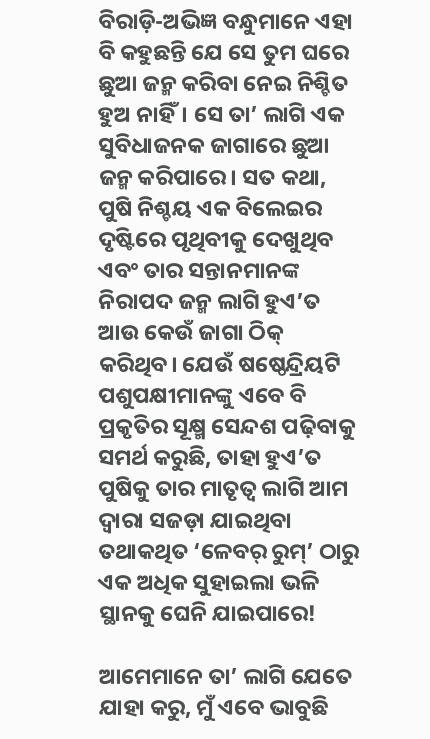ବିରାଡ଼ି-ଅଭିଜ୍ଞ ବନ୍ଧୁମାନେ ଏହା ବି କହୁଛନ୍ତି ଯେ ସେ ତୁମ ଘରେ ଛୁଆ ଜନ୍ମ କରିବା ନେଇ ନିଶ୍ଚିତ ହୁଅ ନାହିଁ। ସେ ତା’ ଲାଗି ଏକ ସୁବିଧାଜନକ ଜାଗାରେ ଛୁଆ ଜନ୍ମ କରିପାରେ। ସତ କଥା, ପୁଷି ନିଶ୍ଚୟ ଏକ ବିଲେଇର ଦୃଷ୍ଟିରେ ପୃଥିବୀକୁ ଦେଖୁଥିବ ଏବଂ ତାର ସନ୍ତାନମାନଙ୍କ ନିରାପଦ ଜନ୍ମ ଲାଗି ହୁଏ’ତ ଆଉ କେଉଁ ଜାଗା ଠିକ୍‌ କରିଥିବ। ଯେଉଁ ଷଷ୍ଠେନ୍ଦ୍ରିୟଟି ପଶୁପକ୍ଷୀମାନଙ୍କୁ ଏବେ ବି ପ୍ରକୃତିର ସୂକ୍ଷ୍ମ ସ‌େନ୍ଦଶ ପଢ଼ିବାକୁ ସମର୍ଥ କରୁଛି, ତାହା ହୁଏ’ତ ପୁଷିକୁ ତାର ମାତୃତ୍ବ ଲାଗି ଆମ ଦ୍ବାରା ସଜଡ଼ା ଯା‌ଇଥିବା ତଥାକଥିତ ‘ଳେବର୍ ରୁମ୍‌’ ଠାରୁ ଏକ ଅଧିକ ସୁହାଇଲା ଭଳି ସ୍ଥାନକୁ ଘେନି ଯାଇପାରେ!

ଆମେମାନେ ତା’ ଲାଗି ଯେତେ ଯାହା କରୁ, ମୁଁ ଏବେ ଭାବୁଛି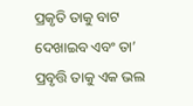ପ୍ରକୃତି ତାକୁ ବାଟ ଦେଖାଇବ ଏବଂ ତା’ ପ୍ରବୃତ୍ତି ତାକୁ ଏକ ଭଲ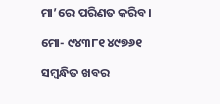ମା’ରେ ପରିଣତ କରିବ।

ମୋ- ୯୪୩୮୧ ୪୯୭୬୧

ସମ୍ବନ୍ଧିତ ଖବର